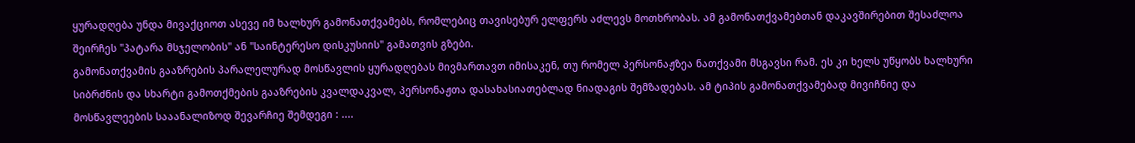ყურადღება უნდა მივაქციოთ ასევე იმ ხალხურ გამონათქვამებს, რომლებიც თავისებურ ელფერს აძლევს მოთხრობას. ამ გამონათქვამებთან დაკავშირებით შესაძლოა შეირჩეს "პატარა მსჯელობის" ან "საინტერესო დისკუსიის" გამათვის გზები.
გამონათქვამის გააზრების პარალელურად მოსწავლის ყურადღებას მივმართავთ იმისაკენ, თუ რომელ პერსონაჟზეა ნათქვამი მსგავსი რამ. ეს კი ხელს უწყობს ხალხური სიბრძნის და სხარტი გამოთქმების გააზრების კვალდაკვალ, პერსონაჟთა დასახასიათებლად ნიადაგის შემზადებას. ამ ტიპის გამონათქვამებად მივიჩნიე და მოსწავლეების სააანალიზოდ შევარჩიე შემდეგი : ....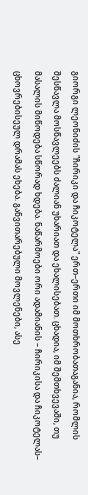გიორგი ლეონიძის "ჩირიკი და ჩიკოტელა" ერთ–ერთი იმ მოთხრობათაგანია, რომლის შესწავლა მოსწავლეებს ძალიან უხარიათ და ეხალისებათ. ცხადია, იმ შემთხვევაში, თუ მასალის მიწოდება სწორად ხდება. ნაწარმოები ორი ადამიანის – ჩირიკისა და ჩიკოტელას– ცხოვრებისეულ დრამას ეხება. განვითარებული მოვლენები, ასე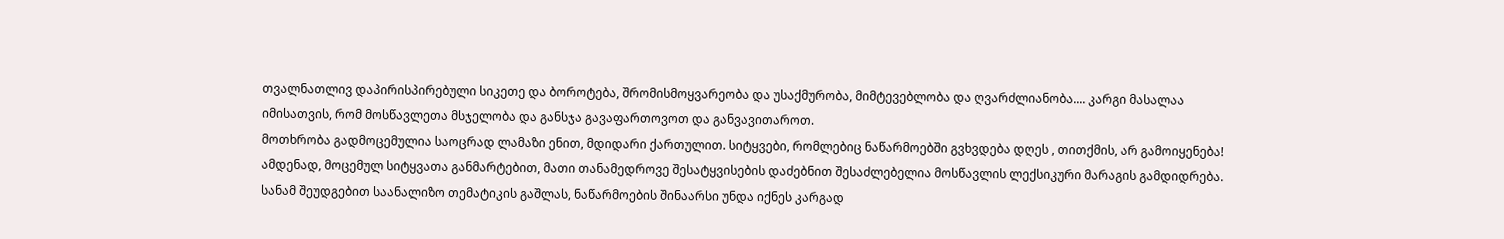თვალნათლივ დაპირისპირებული სიკეთე და ბოროტება, შრომისმოყვარეობა და უსაქმურობა, მიმტევებლობა და ღვარძლიანობა.... კარგი მასალაა იმისათვის, რომ მოსწავლეთა მსჯელობა და განსჯა გავაფართოვოთ და განვავითაროთ.
მოთხრობა გადმოცემულია საოცრად ლამაზი ენით, მდიდარი ქართულით. სიტყვები, რომლებიც ნაწარმოებში გვხვდება დღეს , თითქმის, არ გამოიყენება! ამდენად, მოცემულ სიტყვათა განმარტებით, მათი თანამედროვე შესატყვისების დაძებნით შესაძლებელია მოსწავლის ლექსიკური მარაგის გამდიდრება.
სანამ შეუდგებით საანალიზო თემატიკის გაშლას, ნაწარმოების შინაარსი უნდა იქნეს კარგად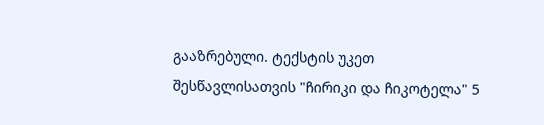გააზრებული. ტექსტის უკეთ შესწავლისათვის "ჩირიკი და ჩიკოტელა" 5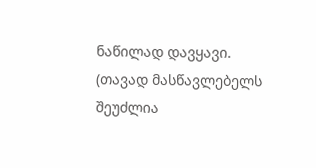ნაწილად დავყავი. (თავად მასწავლებელს შეუძლია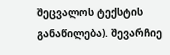შეცვალოს ტექსტის განაწილება). შევარჩიე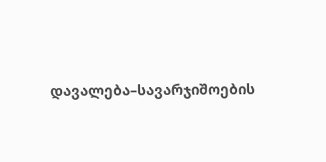დავალება–სავარჯიშოების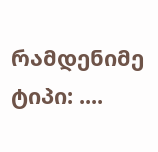რამდენიმე ტიპი: ....